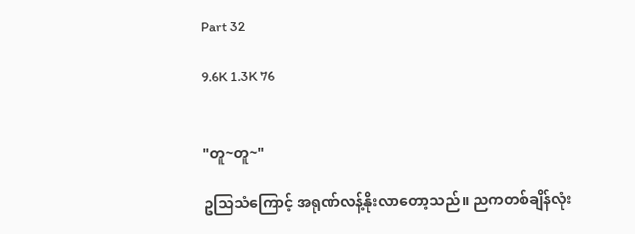Part 32

9.6K 1.3K 76


"တူ~တူ~"

ဥသြသံကြောင့် အရုဏ်လန့်နိုးလာတော့သည်။ ညကတစ်ချိန်လုံး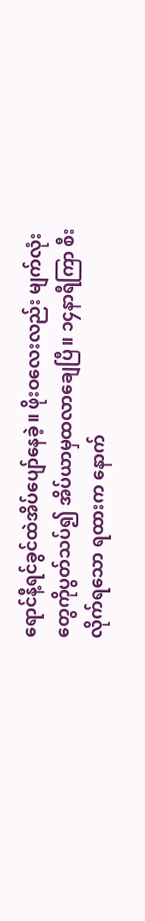ရောင်နီ့ရင်ခွင်ထဲအိပ်ပျော်နေခဲ့။ ဖိုးဝလေးလည်း မျက်လုံးတွေကိုပွတ်သပ်၍ အိပ်ယာမှထလာချေပြီ။ ၁၄နာရီကြာ စီးလိုက်ရသော ရထားက နောက်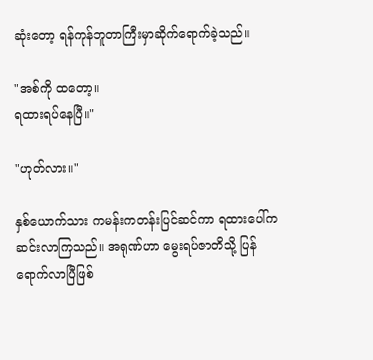ဆုံးတော့ ရန်ကုန်ဘူတာကြီးမှာဆိုက်ရောက်ခဲ့သည်။

"အစ်ကို ထတော့။
ရထားရပ်နေပြီ။"

"ဟုတ်လား။"

နှစ်ယောက်သား ကမန်းကတန်းပြင်ဆင်ကာ ရထားပေါ်ကဆင်းလာကြသည်။ အရုဏ်ဟာ မွေးရပ်ဇာတိသို့ ပြန်ရောက်လာပြီဖြစ်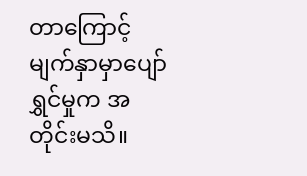တာကြောင့် မျက်နှာမှာပျော်ရွှင်မှုက အတိုင်းမသိ။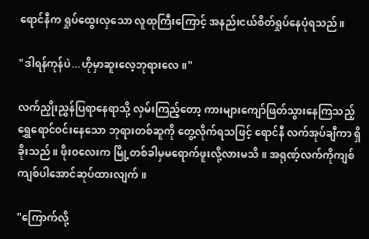ရောင်နီက ရှုပ်ထွေးလှသော လူထုကြီးကြောင့် အနည်းငယ်စိတ်ရှုပ်နေပုံရသည်။

"ဒါရန်ကုန်ပဲ...ဟိုမှာဆူးလေ့ဘုရားလေ။"

လက်ညှိုးညွှန်ပြရာနေရာသို့ လှမ်းကြည့်တော့ ကားများကျော်ဖြတ်သွားနေကြသည့် ရွှေရောင်ဝင်းနေသော ဘုရားတစ်ဆူကို တွေ့လိုက်ရသဖြင့် ရောင်နီ လက်အုပ်ချီကာ ရှိခိုးသည်။ ဖိုးဝလေးက မြို့တစ်ခါမှမရောက်ဖူးလို့လားမသိ။ အရုဏ့်လက်ကိုကျစ်ကျစ်ပါအောင်ဆုပ်ထားလျက်။

"ကြောက်လို့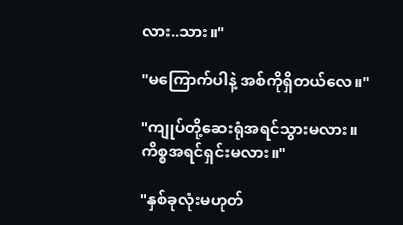လား..သား။"

"မကြောက်ပါနဲ့ အစ်ကိုရှိတယ်လေ။"

"ကျုပ်တို့ဆေးရုံအရင်သွားမလား။
ကိစ္စအရင်ရှင်းမလား။"

"နှစ်ခုလုံးမဟုတ်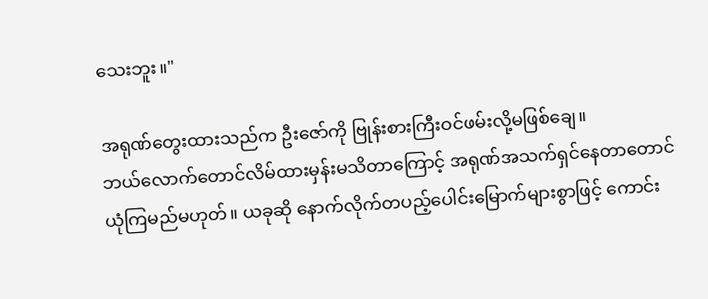သေးဘူး။"

အရုဏ်တွေးထားသည်က ဦးဇော်ကို ဗြုန်းစားကြီးဝင်ဖမ်းလို့မဖြစ်ချေ။
ဘယ်လောက်တောင်လိမ်ထားမှန်းမသိတာကြောင့် အရုဏ်အသက်ရှင်နေတာတောင် ယုံကြမည်မဟုတ်။ ယခုဆို နောက်လိုက်တပည့်ပေါင်းမြောက်များစွာဖြင့် ကောင်း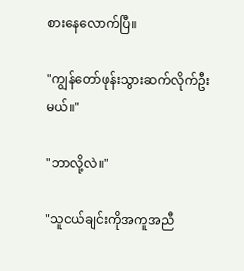စားနေလောက်ပြီ။

"ကျွန်တော်ဖုန်းသွားဆက်လိုက်ဦးမယ်။"

"ဘာလို့လဲ။"

"သူငယ်ချင်းကိုအကူအညီ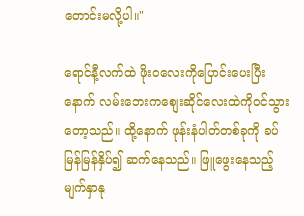တောင်းမလို့ပါ။"

ရောင်နီ့လက်ထဲ ဖိုးဝလေးကိုပြောင်းပေးပြီးနောက် လမ်းဘေးကစျေးဆိုင်လေးထဲကိုဝင်သွားတော့သည်။ ထို့နောက် ဖုန်းနံပါတ်တစ်ခုကို ခပ်မြန်မြန်နှိပ်၍ ဆက်နေသည်။ ဖြူဖွေးနေသည့် မျက်နှာနု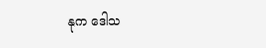နုက ဒေါသ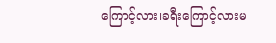ကြောင့်လား၊ခရီးကြောင့်လားမ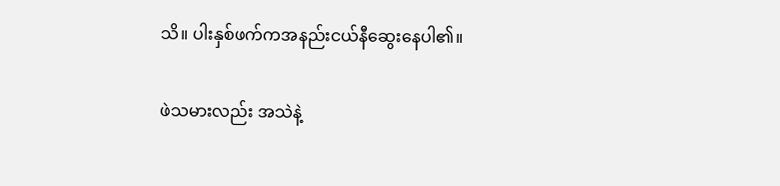သိ။ ပါးနှစ်ဖက်ကအနည်းငယ်နီဆွေးနေပါ၏။

ဖဲသမားလည်း အသဲနဲ့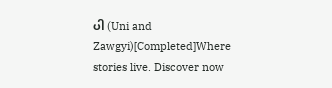ပါ (Uni and Zawgyi)[Completed]Where stories live. Discover now